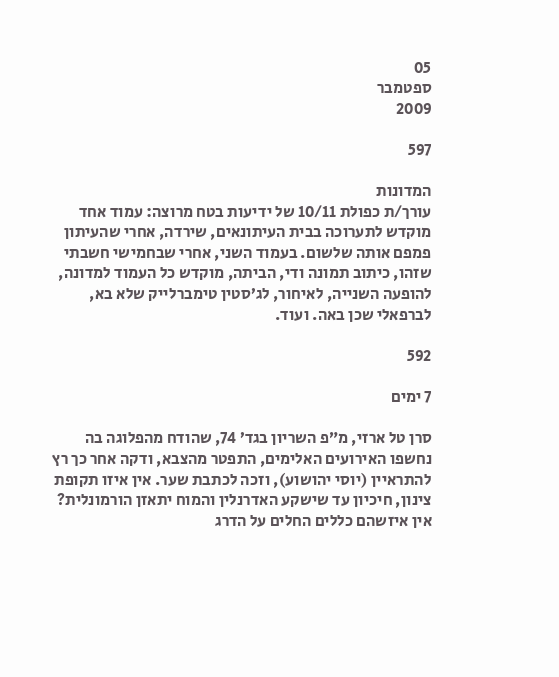05
ספטמבר
2009

597

המדונות
עורך/ת כפולת 10/11 של ידיעות בטח מרוצה: עמוד אחד מוקדש לתערוכה בבית העיתונאים, שירדה, אחרי שהעיתון פמפם אותה שלשום. בעמוד השני, אחרי שבחמישי חשבתי שזהו, כיתוב תמונה ודי, הביתה, מוקדש כל העמוד למדונה, להופעה השנייה, לאיחור, לג’סטין טימברלייק שלא בא, לברפאלי שכן באה. ועוד.

592

7 ימים

סרן טל ארזי, מ”פ השריון בגד’ 74, שהודח מהפלוגה בה נחשפו האירועים האלימים, התפטר מהצבא, ודקה אחר כך רץ להתראיין (יוסי יהושוע), וזכה לכתבת שער. אין איזו תקופת צינון, חיכיון עד שישקע האדרנלין והמוח יתאזן הורמונלית? אין איזשהם כללים החלים על הדרג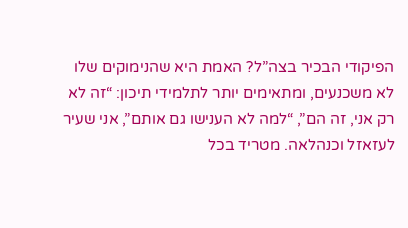הפיקודי הבכיר בצה”ל? האמת היא שהנימוקים שלו לא משכנעים, ומתאימים יותר לתלמידי תיכון: “זה לא רק אני, זה הם”, “למה לא הענישו גם אותם”, אני שעיר לעזאזל וכנהלאה. מטריד בכל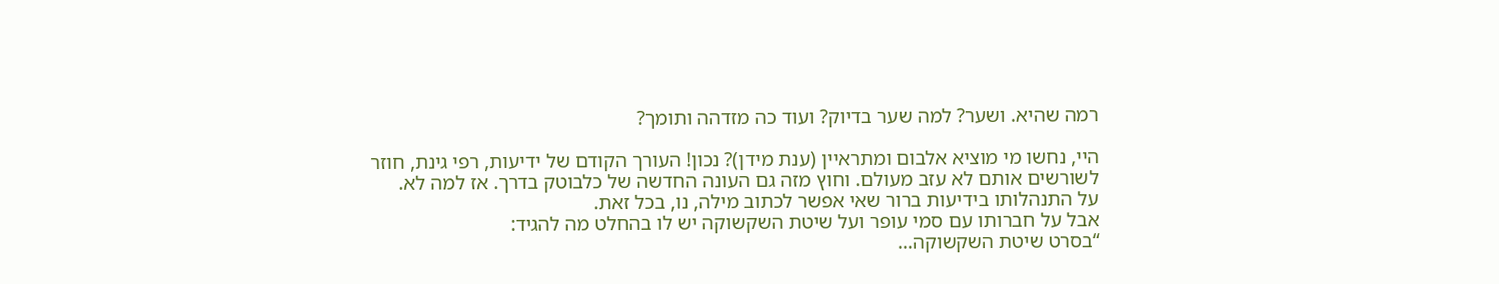רמה שהיא. ושער? למה שער בדיוק? ועוד כה מזדהה ותומך?

היי, נחשו מי מוציא אלבום ומתראיין (ענת מידן)? נכון! העורך הקודם של ידיעות, רפי גינת, חוזר לשורשים אותם לא עזב מעולם. וחוץ מזה גם העונה החדשה של כלבוטק בדרך. אז למה לא.
על התנהלותו בידיעות ברור שאי אפשר לכתוב מילה, נו, בכל זאת.
אבל על חברותו עם סמי עופר ועל שיטת השקשוקה יש לו בהחלט מה להגיד:
“בסרט שיטת השקשוקה…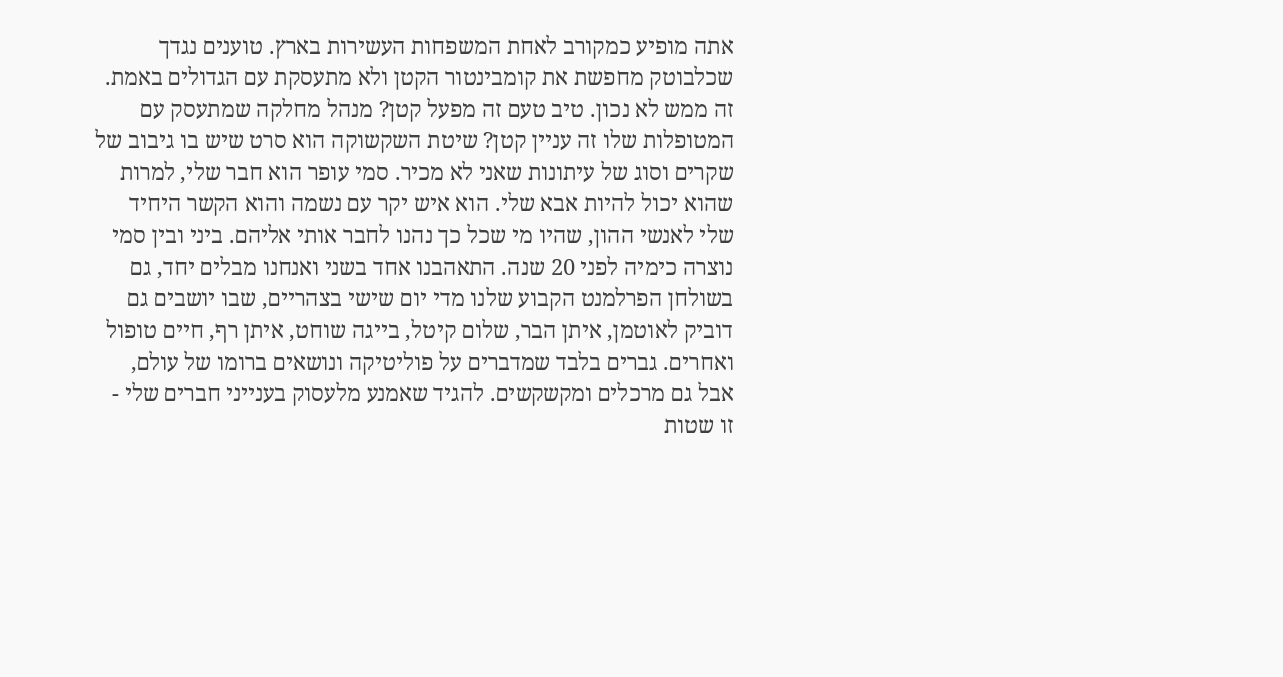אתה מופיע כמקורב לאחת המשפחות העשירות בארץ. טוענים נגדך שכלבוטק מחפשת את קומבינטור הקטן ולא מתעסקת עם הגדולים באמת.
זה ממש לא נכון. טיב טעם זה מפעל קטן? מנהל מחלקה שמתעסק עם המטופלות שלו זה עניין קטן? שיטת השקשוקה הוא סרט שיש בו גיבוב של שקרים וסוג של עיתונות שאני לא מכיר. סמי עופר הוא חבר שלי, למרות שהוא יכול להיות אבא שלי. הוא איש יקר עם נשמה והוא הקשר היחיד שלי לאנשי ההון, שהיו מי שכל כך נהנו לחבר אותי אליהם. ביני ובין סמי נוצרה כימיה לפני 20 שנה. התאהבנו אחד בשני ואנחנו מבלים יחד, גם בשולחן הפרלמנט הקבוע שלנו מדי יום שישי בצהריים, שבו יושבים גם דוביק לאוטמן, איתן הבר, שלום קיטל, בייגה שוחט, איתן רף, חיים טופול ואחרים. גברים בלבד שמדברים על פוליטיקה ונושאים ברומו של עולם, אבל גם מרכלים ומקשקשים. להגיד שאמנע מלעסוק בענייני חברים שלי - זו שטות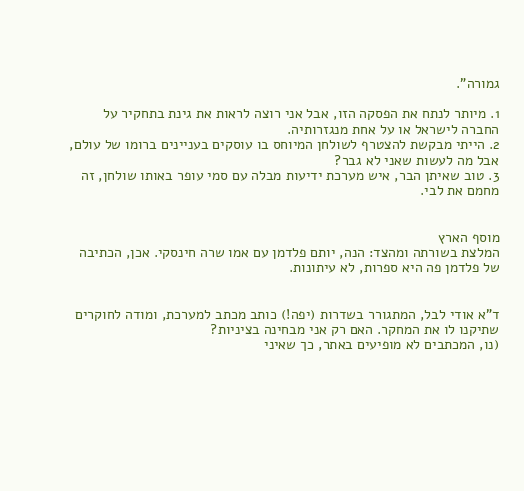גמורה”.

1. מיותר לנתח את הפסקה הזו, אבל אני רוצה לראות את גינת בתחקיר על החברה לישראל או על אחת מנגזרותיה.
2. הייתי מבקשת להצטרף לשולחן המיוחס בו עוסקים בעניינים ברומו של עולם, אבל מה לעשות שאני לא גבר?
3. טוב שאיתן הבר, איש מערכת ידיעות מבלה עם סמי עופר באותו שולחן, זה מחמם את לבי.


מוסף הארץ
המלצת בשורתה ומהצד: הנה, יותם פלדמן עם אמו שרה חינסקי. אכן, הכתיבה של פלדמן פה היא ספרות, לא עיתונות.


ד”א אודי לבל, המתגורר בשדרות (יפה!) כותב מכתב למערכת, ומודה לחוקרים שתיקנו לו את המחקר. האם רק אני מבחינה בציניות?
(נו, המכתבים לא מופיעים באתר, כך שאיני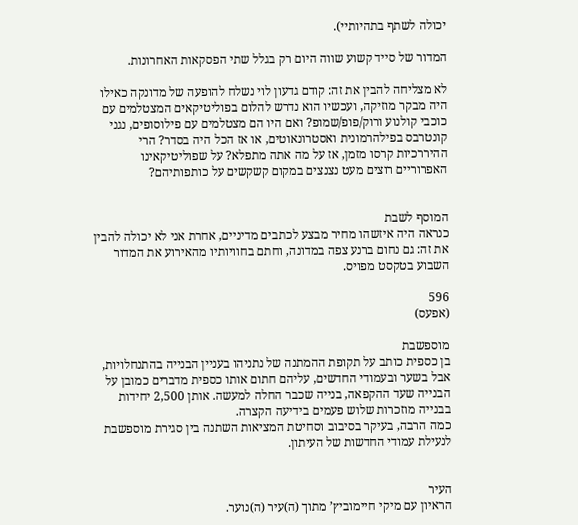יכולה לשתף בתהיותיי).

המדור של סייד קשוע שווה היום רק בגלל שתי הפסקאות האחרונות.

לא מצליחה להבין את זה: קודם גדעון לוי נשלח להופעה של מדונקה כאילו היה מבקר מוזיקה, ועכשיו הוא נדרש להלום בפוליטיקאים המצטלמים עם כוכבי קולנוע ורוק/פופ/שמופ? ואם היו הם מצטלמים עם פילוסופים, נגני קונטרבס בפילהרמונית ואסטרונאוטים, או אז הכל היה בסדר? הרי ההיררכיות קרסו מזמן, אז על מה אתה מתפלא? על שפוליטיקאינו האפרוריים רוצים מעט נצנצים במקום קשקשים על כותפותיהם?


המוסף לשבת
כנראה היה איזשהו מחיר מבצע לכתבים מדיניים, אחרת אני לא יכולה להבין את זה: גם נחום ברנע צפה במדונה, וחתם בחוויותיו מהאירוע את המדור השבוע בטקסט מפויס.

596
(אפעס)

מוספשבת
בן כספית כותב על תקופת ההמתנה של נתניהו בעניין הבנייה בהתנחלויות, אבל בשער ובעמודי החדשים, עליהם חתום אותו כספית מדברים כמובן על הבנייה שעד ההקפאה, בנייה שכבר החלה למעשה. אותן 2,500 יחידות בבנייה מוזכרות שלוש פעמים בידיעה הקצרה.
כמה הרבה, בעיקר בסיבוב וסחיטת המציאות השתנה בין סגירת מוספשבת לנעילת עמודי החדשות של העיתון.


העיר
הראיון עם מיקי חיימוביץ’ מתוך (ה)עיר (ה)נוער.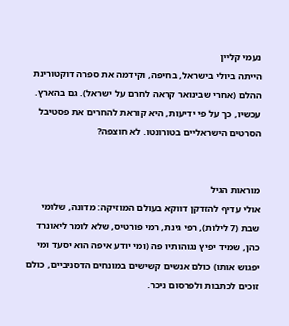נעמי קליין
הייתה ביולי בישראל, בחיפה, וקידמה את ספרה דוקטורינת ההלם (אחרי שבינואר קראה לחרם על ישראל). גם בהארץ. עכשיו, כך על פי ידיעות, היא קוראת להחרים את פסטיבל הסרטים הישראליים בטורונטו. לא חוצפה?


מוראות הגיל
אולי עדיף להזדקן דווקא בעולם המוזיקה: מדונה, שלומי שבת (7 לילות), רפי גינת, רמי פורטיס, שלא לומר ליאונרד כהן, שמיד יפיץ נגוהותיו פה (ומי יודע איפה הוא יסעד ומי יפגוש אותו) כולם אנשים קשישים במונחים הדסניביים, כולם זוכים לכתבות ולפרסום ניכר.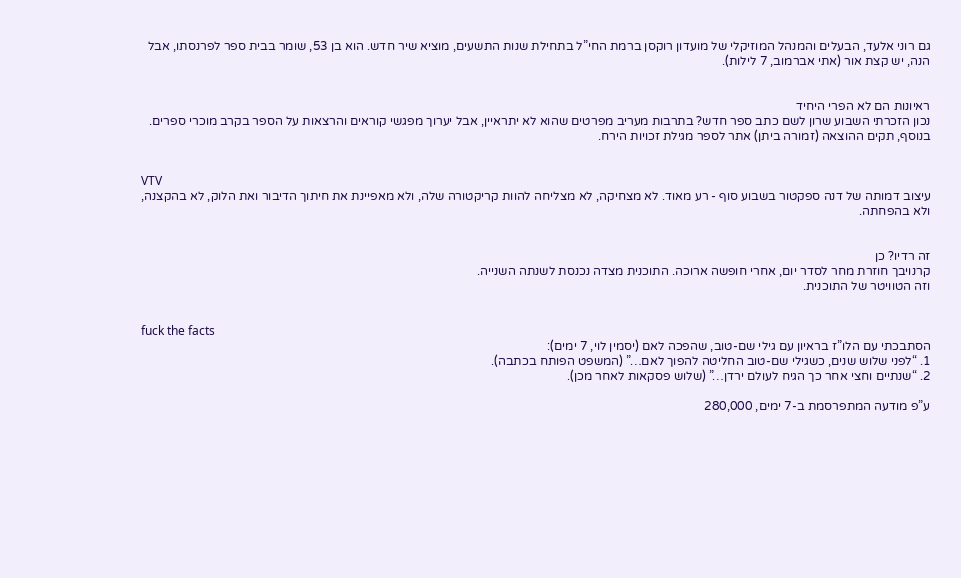גם רוני אלעד, הבעלים והמנהל המוזיקלי של מועדון רוקסן ברמת החי”ל בתחילת שנות התשעים, מוציא שיר חדש. הוא בן 53, שומר בבית ספר לפרנסתו, אבל הנה, יש קצת אור (אתי אברמוב, 7 לילות).


ראיונות הם לא הפרי היחיד
נכון הזכרתי השבוע שרון לשם כתב ספר חדש? בתרבות מעריב מפרטים שהוא לא יתראיין, אבל יערוך מפגשי קוראים והרצאות על הספר בקרב מוכרי ספרים. בנוסף, תקים ההוצאה (זמורה ביתן) אתר לספר מגילת זכויות הירח.


VTV
עיצוב דמותה של דנה ספקטור בשבוע סוף - רע מאוד. לא מצחיקה, לא מצליחה להוות קריקטורה שלה, ולא מאפיינת את חיתוך הדיבור ואת הלוק, לא בהקצנה, ולא בהפחתה.


זה רדיו? כן
קרנויבך חוזרת מחר לסדר יום, אחרי חופשה ארוכה. התוכנית מצדה נכנסת לשנתה השנייה.
וזה הטוויטר של התוכנית.


fuck the facts
הסתבכתי עם הלו”ז בראיון עם גילי שם-טוב, שהפכה לאם (יסמין לוי, 7 ימים):
1. “לפני שלוש שנים, כשגילי שם-טוב החליטה להפוך לאם…” (המשפט הפותח בכתבה).
2. “שנתיים וחצי אחר כך הגיח לעולם ירדן…” (שלוש פסקאות לאחר מכן).

ע”פ מודעה המתפרסמת ב-7 ימים, 280,000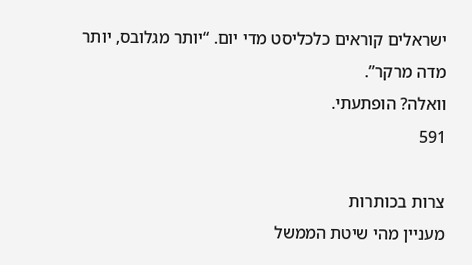ישראלים קוראים כלכליסט מדי יום. “יותר מגלובס, יותר מדה מרקר”.
וואלה? הופתעתי.
591

צרות בכותרות
מעניין מהי שיטת הממשל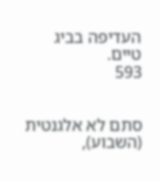העדיפה בביג טיים.
593


סתם לא אלגנטית (השבוע),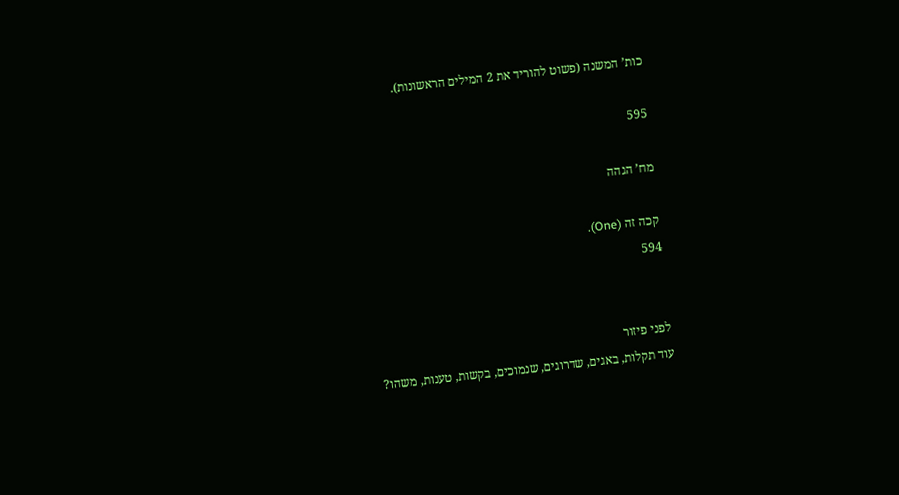כות’ המשנה (פשוט להוריד את 2 המילים הראשונות).

595

מח’ הגהה

קכה זה (One).
594


לפני פיזור
עוד תקלות, באגים, שדרוגים, שנמוכים, בקשות, טענות, משהו?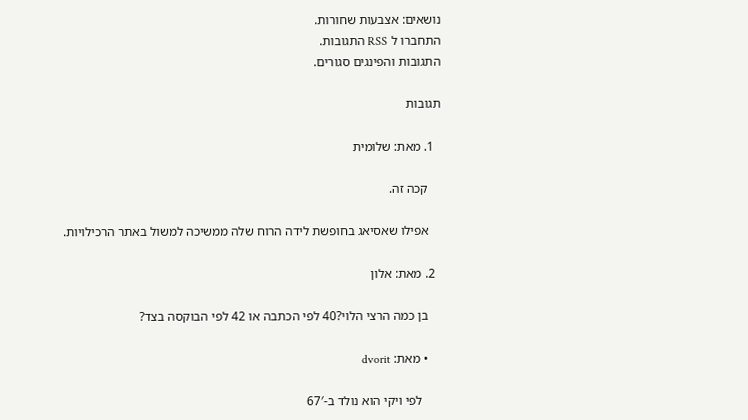נושאים: אצבעות שחורות.
התחברו ל RSS התגובות.
התגובות והפינגים סגורים.

תגובות

  1. מאת: שלומית

    קכה זה.

    אפילו שאסיאג בחופשת לידה הרוח שלה ממשיכה למשול באתר הרכילויות.

  2. מאת: אלון

    בן כמה הרצי הלוי?40 לפי הכתבה או 42 לפי הבוקסה בצד?

    • מאת: dvorit

      לפי ויקי הוא נולד ב-67′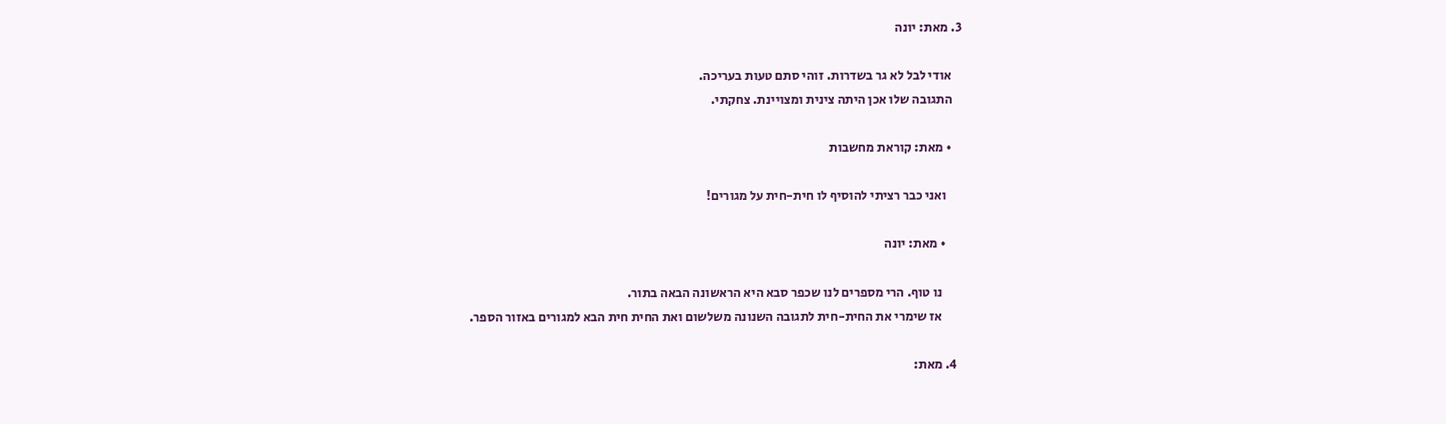3. מאת: יונה

    אודי לבל לא גר בשדרות. זוהי סתם טעות בעריכה.
    התגובה שלו אכן היתה צינית ומצויינת. צחקתי.

    • מאת: קוראת מחשבות

      ואני כבר רציתי להוסיף לו חית-חית על מגורים!

      • מאת: יונה

        נו טוף. הרי מספרים לנו שכפר סבא היא הראשונה הבאה בתור.
        אז שימרי את החית-חית לתגובה השנונה משלשום ואת החית חית הבא למגורים באזור הספר.

  4. מאת: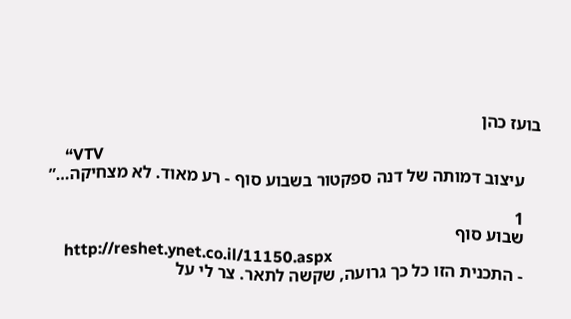בועז כהן

    “VTV
    עיצוב דמותה של דנה ספקטור בשבוע סוף - רע מאוד. לא מצחיקה…”

    1
    שבוע סוף
    http://reshet.ynet.co.il/11150.aspx
    - התכנית הזו כל כך גרועה, שקשה לתאר. צר לי על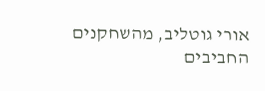אורי גוטליב, מהשחקנים החביבים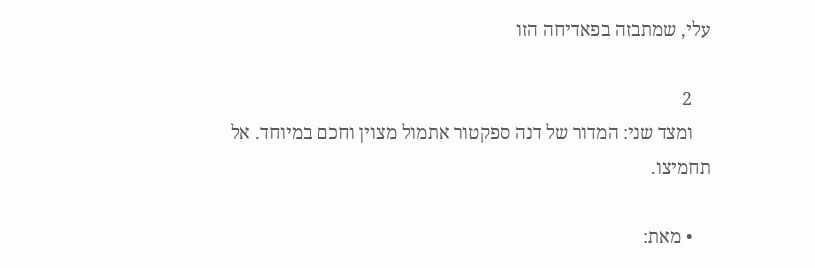עלי, שמתבזה בפאדיחה הזו

    2
    ומצד שני: המדור של דנה ספקטור אתמול מצוין וחכם במיוחד. אל תחמיצו.

    • מאת: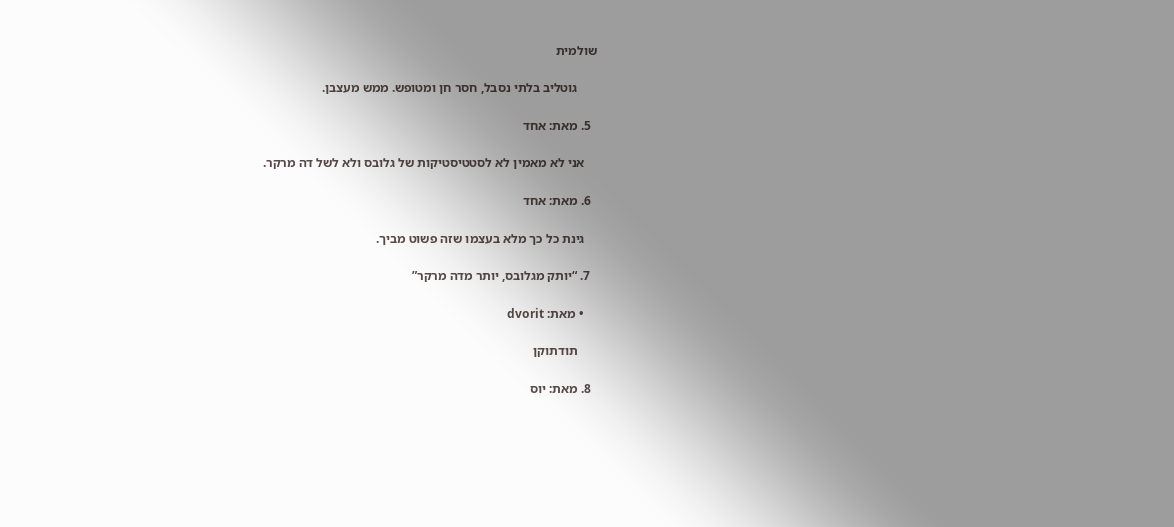שולמית

      גוטליב בלתי נסבל, חסר חן ומטופש. ממש מעצבן.

  5. מאת: אחד

    אני לא מאמין לא לסטטיסטיקות של גלובס ולא לשל דה מרקר.

  6. מאת: אחד

    גינת כל כך מלא בעצמו שזה פשוט מביך.

  7. “יותק מגלובס, יותר מדה מרקר”

    • מאת: dvorit

      תודתוקן

  8. מאת: יוס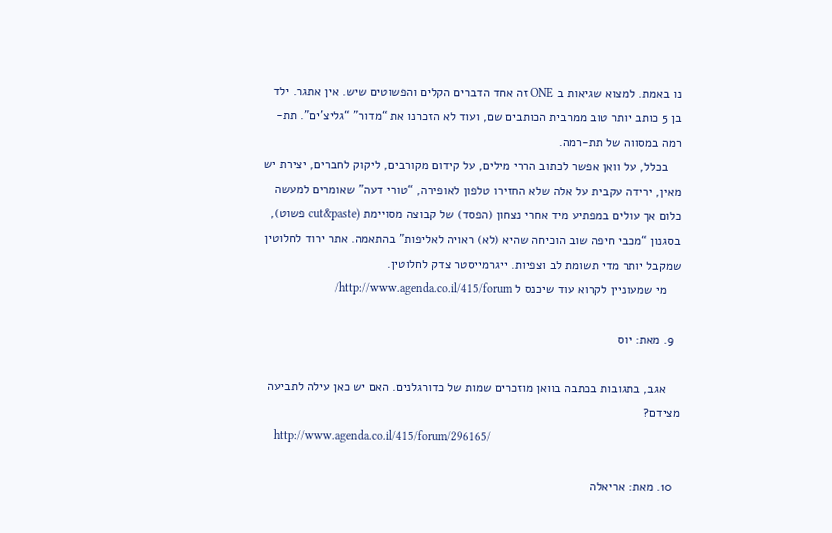נו באמת. למצוא שגיאות ב ONE זה אחד הדברים הקלים והפשוטים שיש. אין אתגר. ילד בן 5 כותב יותר טוב ממרבית הכותבים שם, ועוד לא הזכרנו את “מדור” “גליצ’ים”. תת-רמה במסווה של תת-רמה.
    בכלל, על וואן אפשר לכתוב הררי מילים, על קידום מקורבים, ליקוק לחברים, יצירת יש מאין, ירידה עקבית על אלה שלא החזירו טלפון לאופירה, “טורי דעה” שאומרים למעשה כלום אך עולים במפתיע מיד אחרי נצחון (הפסד) של קבוצה מסויימת (cut&paste פשוט), בסגנון “מכבי חיפה שוב הוכיחה שהיא (לא) ראויה לאליפות” בהתאמה. אתר ירוד לחלוטין שמקבל יותר מדי תשומת לב וצפיות. ייגרמייסטר צדק לחלוטין.
    מי שמעוניין לקרוא עוד שיכנס ל http://www.agenda.co.il/415/forum/

  9. מאת: יוס

    אגב, בתגובות בכתבה בוואן מוזכרים שמות של כדורגלנים. האם יש כאן עילה לתביעה מצידם?
    http://www.agenda.co.il/415/forum/296165/

  10. מאת: אריאלה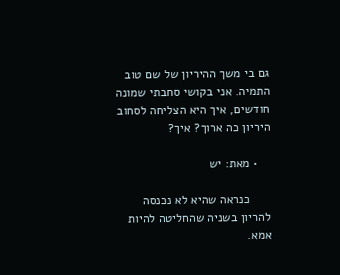גם בי משך ההיריון של שם טוב התמיה. אני בקושי סחבתי שמונה חודשים, איך היא הצליחה לסחוב היריון כה ארוך? איך?

    • מאת: יש

      כנראה שהיא לא נכנסה להריון בשניה שהחליטה להיות אמא.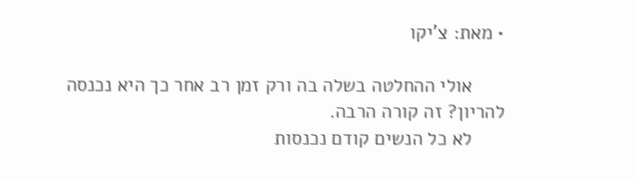• מאת: צ'יקו

      אולי ההחלטה בשלה בה ורק זמן רב אחר כך היא נכנסה להריון? זה קורה הרבה.
      לא כל הנשים קודם נכנסות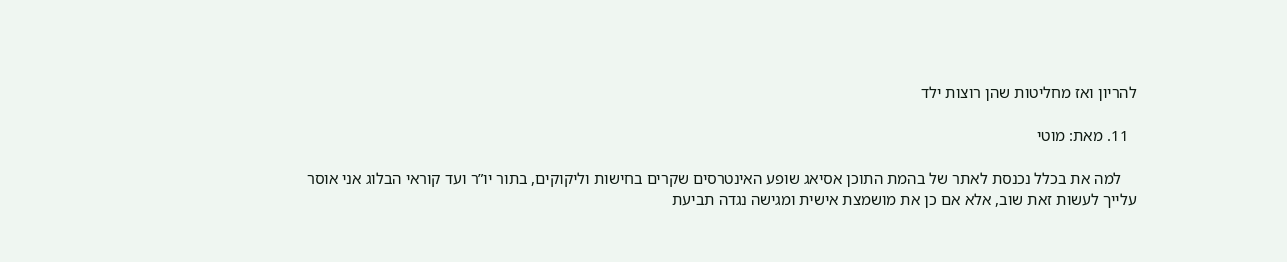להריון ואז מחליטות שהן רוצות ילד

  11. מאת: מוטי

    למה את בכלל נכנסת לאתר של בהמת התוכן אסיאג שופע האינטרסים שקרים בחישות וליקוקים, בתור יו”ר ועד קוראי הבלוג אני אוסר עלייך לעשות זאת שוב, אלא אם כן את מושמצת אישית ומגישה נגדה תביעת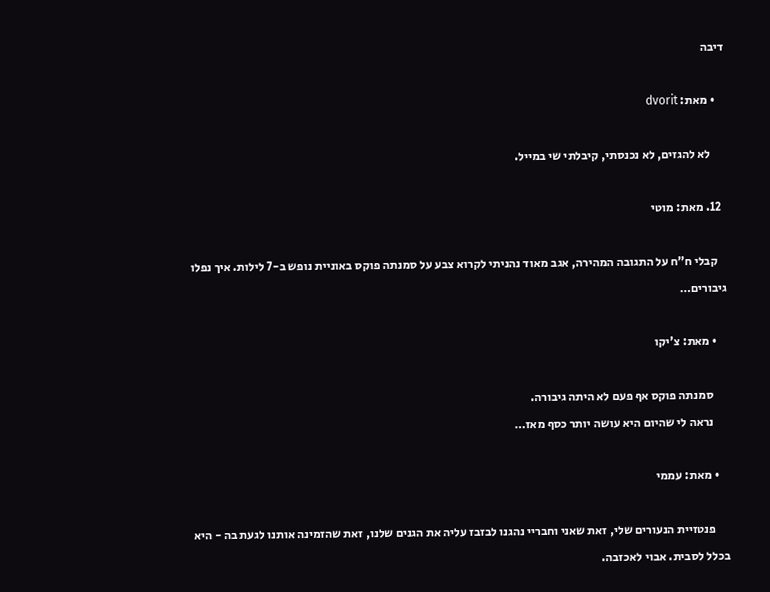דיבה

    • מאת: dvorit

      לא להגזים, לא נכנסתי, קיבלתי שי במייל.

  12. מאת: מוטי

    קבלי ח”ח על התגובה המהירה, אגב מאוד נהניתי לקרוא צבע על סמנתה פוקס באוניית נופש ב-7 לילות. איך נפלו גיבורים…

    • מאת: צ'יקו

      סמנתה פוקס אף פעם לא היתה גיבורה.
      נראה לי שהיום היא עושה יותר כסף מאז…

    • מאת: עממי

      פנטזיית הנעורים שלי, זאת שאני וחבריי נהגנו לבזבז עליה את הגנים שלנו, זאת שהזמינה אותנו לגעת בה - היא בכלל לסבית. אבוי לאכזבה.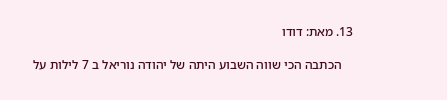13. מאת: דודו

    הכתבה הכי שווה השבוע היתה של יהודה נוריאל ב 7 לילות על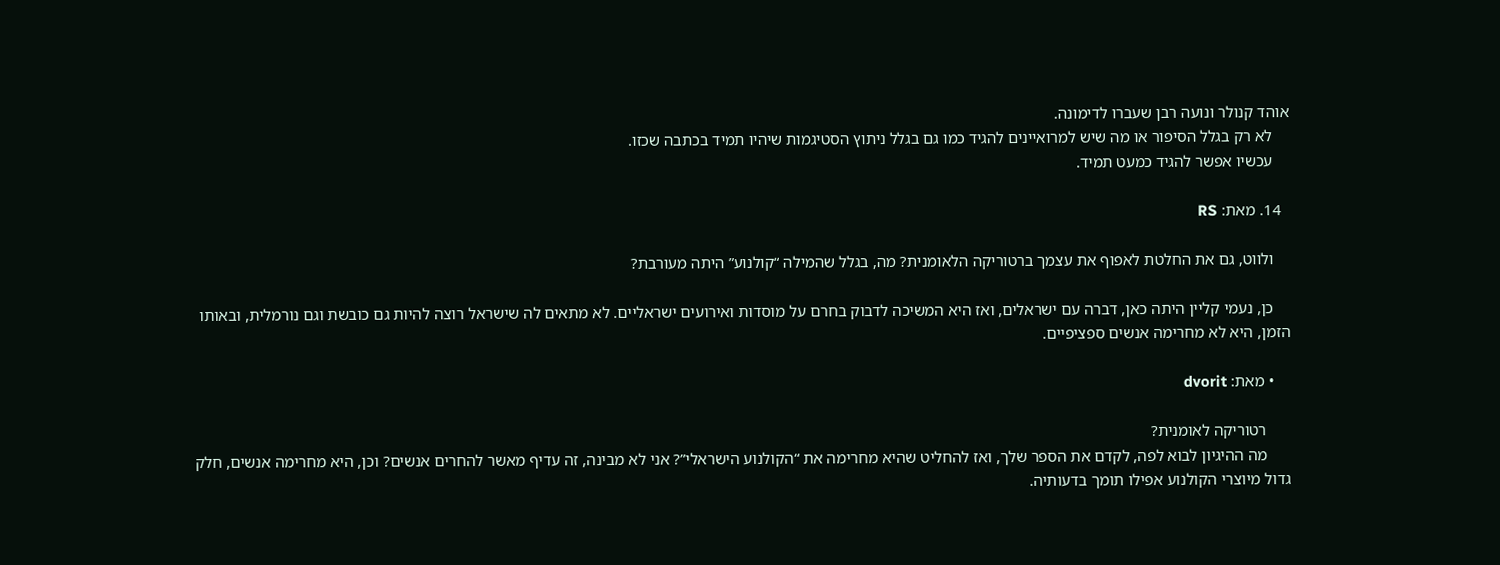אוהד קנולר ונועה רבן שעברו לדימונה.
    לא רק בגלל הסיפור או מה שיש למרואיינים להגיד כמו גם בגלל ניתוץ הסטיגמות שיהיו תמיד בכתבה שכזו.
    עכשיו אפשר להגיד כמעט תמיד.

  14. מאת: RS

    ולווט, גם את החלטת לאפוף את עצמך ברטוריקה הלאומנית? מה, בגלל שהמילה “קולנוע” היתה מעורבת?

    כן, נעמי קליין היתה כאן, דברה עם ישראלים, ואז היא המשיכה לדבוק בחרם על מוסדות ואירועים ישראליים. לא מתאים לה שישראל רוצה להיות גם כובשת וגם נורמלית, ובאותו הזמן, היא לא מחרימה אנשים ספציפיים.

    • מאת: dvorit

      רטוריקה לאומנית?
      מה ההיגיון לבוא לפה, לקדם את הספר שלך, ואז להחליט שהיא מחרימה את “הקולנוע הישראלי”? אני לא מבינה, זה עדיף מאשר להחרים אנשים? וכן, היא מחרימה אנשים, חלק גדול מיוצרי הקולנוע אפילו תומך בדעותיה.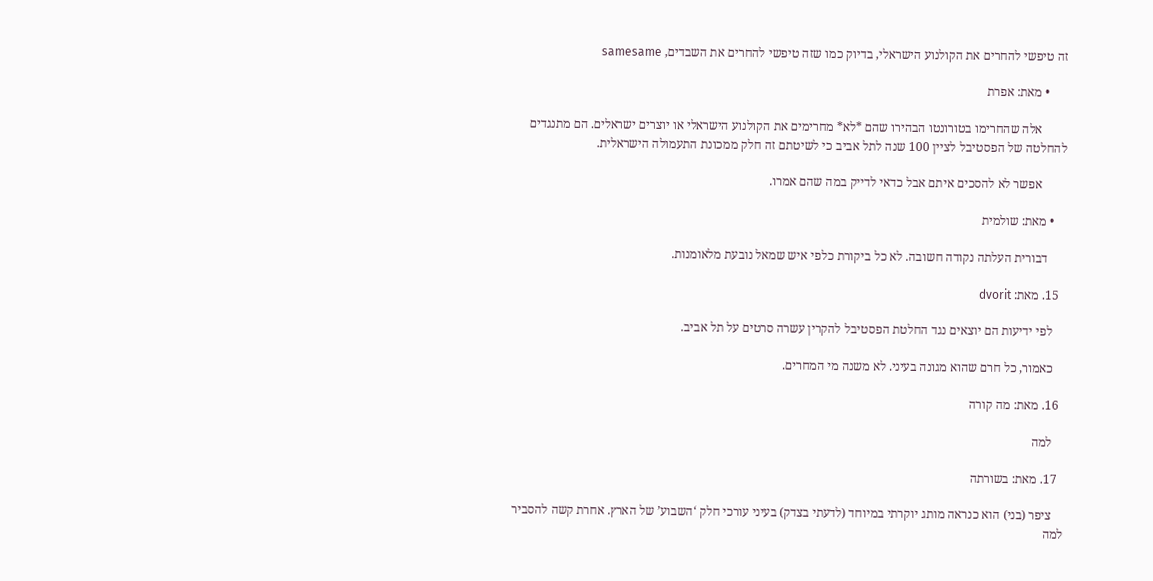זה טיפשי להחרים את הקולנוע הישראלי, בדיוק כמו שזה טיפשי להחרים את השבדים, samesame

      • מאת: אפרת

        אלה שהחרימו בטורונטו הבהירו שהם *לא* מחרימים את הקולנוע הישראלי או יוצרים ישראלים. הם מתנגדים להחלטה של הפסטיבל לציין 100 שנה לתל אביב כי לשיטתם זה חלק ממכונת התעמולה הישראלית.

        אפשר לא להסכים איתם אבל כדאי לדייק במה שהם אמרו.

    • מאת: שולמית

      דבורית העלתה נקודה חשובה. לא כל ביקורת כלפי איש שמאל נובעת מלאומנות.

  15. מאת: dvorit

    לפי ידיעות הם יוצאים נגד החלטת הפסטיבל להקרין עשרה סרטים על תל אביב.

    כאמור, כל חרם שהוא מגונה בעיני. לא משנה מי המחרים.

  16. מאת: מה קורה

    למה

  17. מאת: בשורתה

    ציפר (בני) הוא כנראה מותג יוקרתי במיוחד (לדעתי בצדק) בעיני עורכי חלק ‘השבוע’ של הארץ. אחרת קשה להסביר למה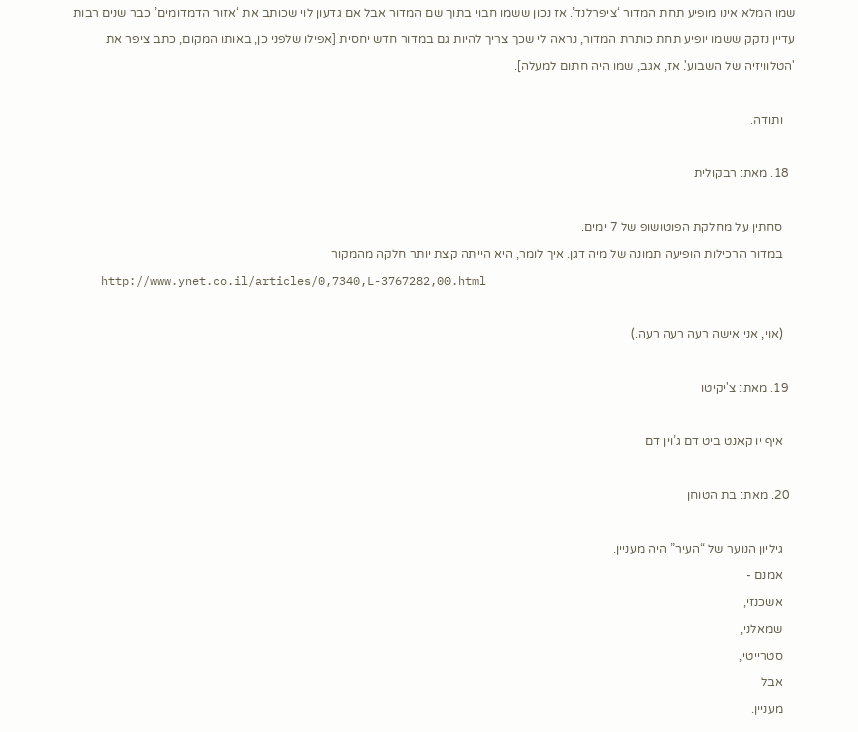שמו המלא אינו מופיע תחת המדור ‘ציפרלנד’. אז נכון ששמו חבוי בתוך שם המדור אבל אם גדעון לוי שכותב את ‘אזור הדמדומים’ כבר שנים רבות עדיין נזקק ששמו יופיע תחת כותרת המדור, נראה לי שכך צריך להיות גם במדור חדש יחסית [אפילו שלפני כן, באותו המקום, כתב ציפר את 'הטלוויזיה של השבוע'. אז, אגב, שמו היה חתום למעלה].

    ותודה.

  18. מאת: רבקולית

    סחתין על מחלקת הפוטושופ של 7 ימים.
    במדור הרכילות הופיעה תמונה של מיה דגן. איך לומר, היא הייתה קצת יותר חלקה מהמקור
    http://www.ynet.co.il/articles/0,7340,L-3767282,00.html

    (אוי, אני אישה רעה רעה רעה.)

  19. מאת: צ'יקיטו

    איף יו קאנט ביט דם ג’וין דם

  20. מאת: בת הטוחן

    גיליון הנוער של “העיר” היה מעניין.
    אמנם -
    אשכנזי,
    שמאלני,
    סטרייטי,
    אבל
    מעניין.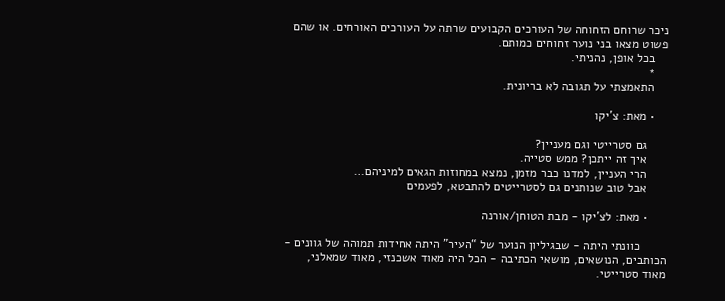ניכר שרוחם הזחוחה של העורכים הקבועים שרתה על העורכים האורחים. או שהם פשוט מצאו בני נוער זחוחים כמותם.
    בכל אופן, נהניתי.
    *
    התאמצתי על תגובה לא בריונית.

    • מאת: צ'יקו

      גם סטרייטי וגם מעניין?
      איך זה ייתכן? ממש סטייה.
      הרי העניין, למדנו כבר מזמן, נמצא במחוזות הגאים למיניהם…
      אבל טוב שנותנים גם לסטרייטים להתבטא, לפעמים

      • מאת: לצ'יקו - מבת הטוחן/אורנה

        כוונתי היתה - שבגיליון הנוער של “העיר” היתה אחידות תמוהה של גוונים - הכותבים, הנושאים, מושאי הכתיבה - הכל היה מאוד אשכנזי, מאוד שמאלני, מאוד סטרייטי.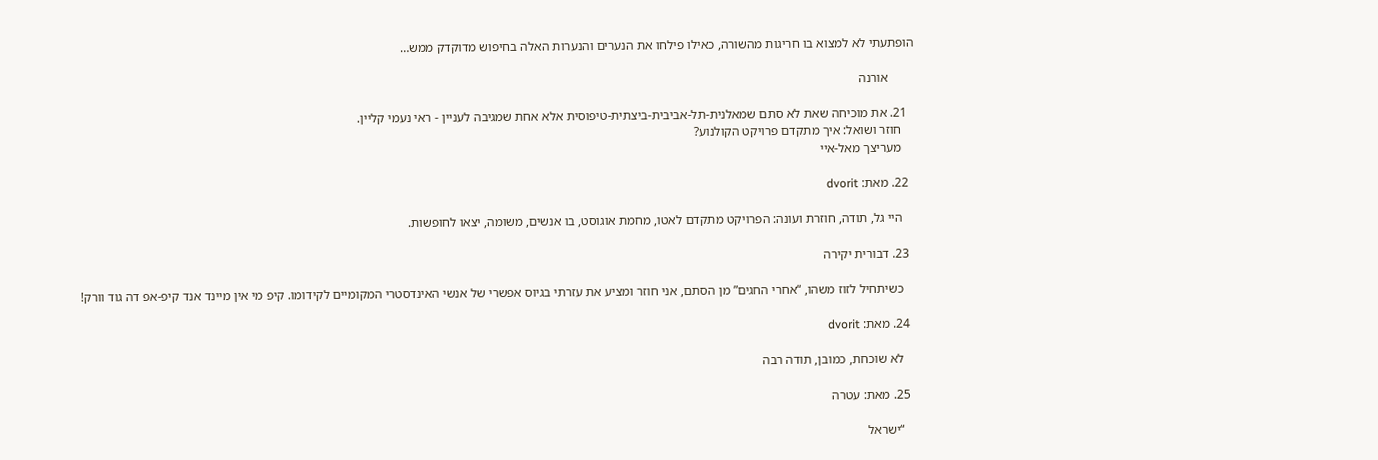הופתעתי לא למצוא בו חריגות מהשורה, כאילו פילחו את הנערים והנערות האלה בחיפוש מדוקדק ממש…

        אורנה

  21. את מוכיחה שאת לא סתם שמאלנית-תל-אביבית-ביצתית-טיפוסית אלא אחת שמגיבה לעניין - ראי נעמי קליין.
    חוזר ושואל: איך מתקדם פרויקט הקולנוע?
    מעריצך מאל-איי

  22. מאת: dvorit

    היי גל, תודה, חוזרת ועונה: הפרויקט מתקדם לאטו, מחמת אוגוסט, בו אנשים, משומה, יצאו לחופשות.

  23. דבורית יקירה

    כשיתחיל לזוז משהו, “אחרי החגים” מן הסתם, אני חוזר ומציע את עזרתי בגיוס אפשרי של אנשי האינדסטרי המקומיים לקידומו. קיפ מי אין מיינד אנד קיפ-אפ דה גוד וורק!

  24. מאת: dvorit

    לא שוכחת, כמובן, תודה רבה

  25. מאת: עטרה

    “ישראל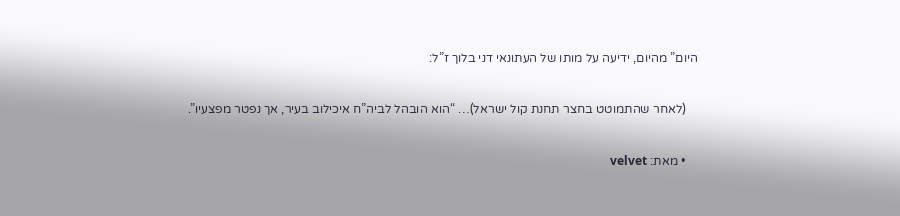היום” מהיום, ידיעה על מותו של העתונאי דני בלוך ז”ל:

    (לאחר שהתמוטט בחצר תחנת קול ישראל)… “הוא הובהל לביה”ח איכילוב בעיר, אך נפטר מפצעיו”.

    • מאת: velvet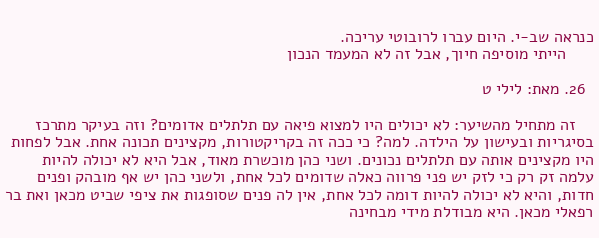כנראה שב-י. היום עברו לרובוטי עריכה.
      הייתי מוסיפה חיוך, אבל זה לא המעמד הנכון

  26. מאת: לילי ט

    זה מתחיל מהשיער: לא יכולים היו למצוא פיאה עם תלתלים אדומים? וזה בעיקר מתרכז בסיגריות ובעישון על הילדה. למה? כי ככה זה בקריקטורות, מקצינים תכונה אחת. אבל לפחות היו מקצינים אותה עם תלתלים נכונים. ושני כהן מוכשרת מאוד, אבל היא לא יכולה להיות עלמה זק רק כי לזק יש פני פרווה כאלה שדומים לכל אחת, ולשני כהן יש אף מובהק ופנים חדות, והיא לא יכולה להיות דומה לכל אחת, אין לה פנים שסופגות את ציפי שביט מכאן ואת בר רפאלי מכאן. היא מבודלת מידי מבחינה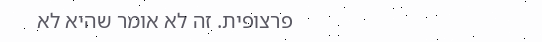פרצופית. זה לא אומר שהיא לא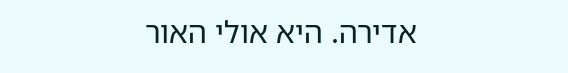אדירה. היא אולי האור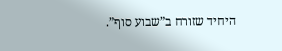היחיד שזורח ב”שבוע סוף”.